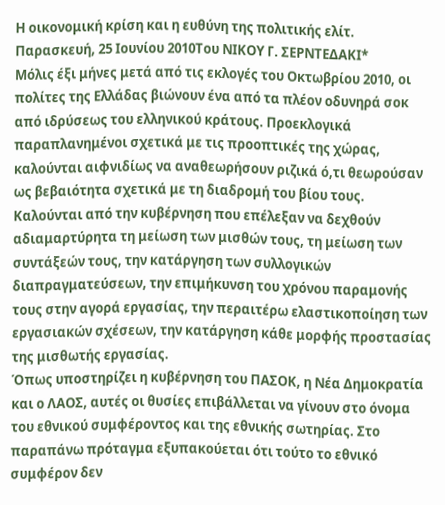Η οικονομική κρίση και η ευθύνη της πολιτικής ελίτ.
Παρασκευή, 25 Ιουνίου 2010Του ΝΙΚΟΥ Γ. ΣΕΡΝΤΕΔΑΚΙ*
Mόλις έξι μήνες μετά από τις εκλογές του Οκτωβρίου 2010, οι πολίτες της Ελλάδας βιώνουν ένα από τα πλέον οδυνηρά σοκ από ιδρύσεως του ελληνικού κράτους. Προεκλογικά παραπλανημένοι σχετικά με τις προοπτικές της χώρας, καλούνται αιφνιδίως να αναθεωρήσουν ριζικά ό,τι θεωρούσαν ως βεβαιότητα σχετικά με τη διαδρομή του βίου τους. Καλούνται από την κυβέρνηση που επέλεξαν να δεχθούν αδιαμαρτύρητα τη μείωση των μισθών τους, τη μείωση των συντάξεών τους, την κατάργηση των συλλογικών διαπραγματεύσεων, την επιμήκυνση του χρόνου παραμονής τους στην αγορά εργασίας, την περαιτέρω ελαστικοποίηση των εργασιακών σχέσεων, την κατάργηση κάθε μορφής προστασίας της μισθωτής εργασίας.
Όπως υποστηρίζει η κυβέρνηση του ΠΑΣΟΚ, η Νέα Δημοκρατία και ο ΛΑΟΣ, αυτές οι θυσίες επιβάλλεται να γίνουν στο όνομα του εθνικού συμφέροντος και της εθνικής σωτηρίας. Στο παραπάνω πρόταγμα εξυπακούεται ότι τούτο το εθνικό συμφέρον δεν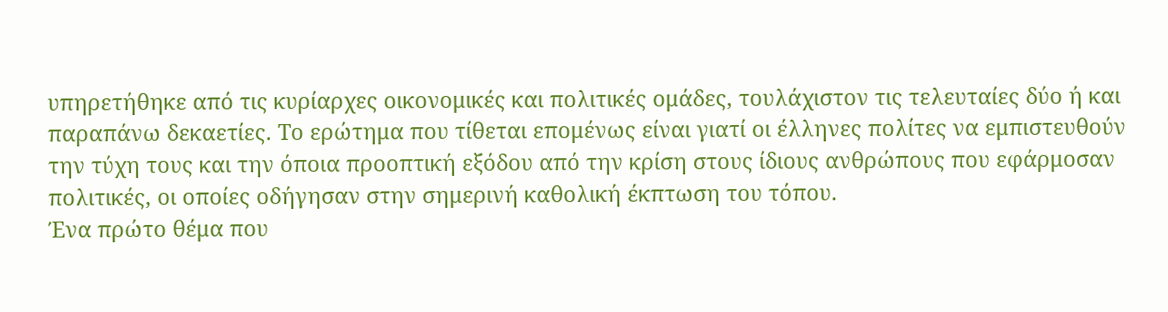υπηρετήθηκε από τις κυρίαρχες οικονομικές και πολιτικές ομάδες, τουλάχιστον τις τελευταίες δύο ή και παραπάνω δεκαετίες. Το ερώτημα που τίθεται επομένως είναι γιατί οι έλληνες πολίτες να εμπιστευθούν την τύχη τους και την όποια προοπτική εξόδου από την κρίση στους ίδιους ανθρώπους που εφάρμοσαν πολιτικές, οι οποίες οδήγησαν στην σημερινή καθολική έκπτωση του τόπου.
Ένα πρώτο θέμα που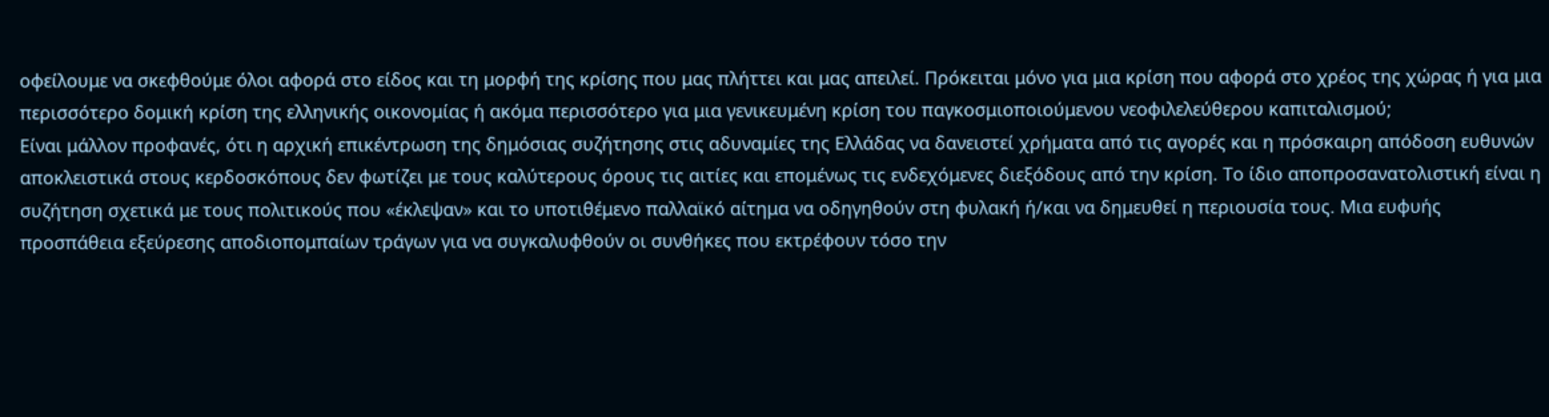οφείλουμε να σκεφθούμε όλοι αφορά στο είδος και τη μορφή της κρίσης που μας πλήττει και μας απειλεί. Πρόκειται μόνο για μια κρίση που αφορά στο χρέος της χώρας ή για μια περισσότερο δομική κρίση της ελληνικής οικονομίας ή ακόμα περισσότερο για μια γενικευμένη κρίση του παγκοσμιοποιούμενου νεοφιλελεύθερου καπιταλισμού;
Είναι μάλλον προφανές, ότι η αρχική επικέντρωση της δημόσιας συζήτησης στις αδυναμίες της Ελλάδας να δανειστεί χρήματα από τις αγορές και η πρόσκαιρη απόδοση ευθυνών αποκλειστικά στους κερδοσκόπους δεν φωτίζει με τους καλύτερους όρους τις αιτίες και επομένως τις ενδεχόμενες διεξόδους από την κρίση. Το ίδιο αποπροσανατολιστική είναι η συζήτηση σχετικά με τους πολιτικούς που «έκλεψαν» και το υποτιθέμενο παλλαϊκό αίτημα να οδηγηθούν στη φυλακή ή/και να δημευθεί η περιουσία τους. Μια ευφυής προσπάθεια εξεύρεσης αποδιοπομπαίων τράγων για να συγκαλυφθούν οι συνθήκες που εκτρέφουν τόσο την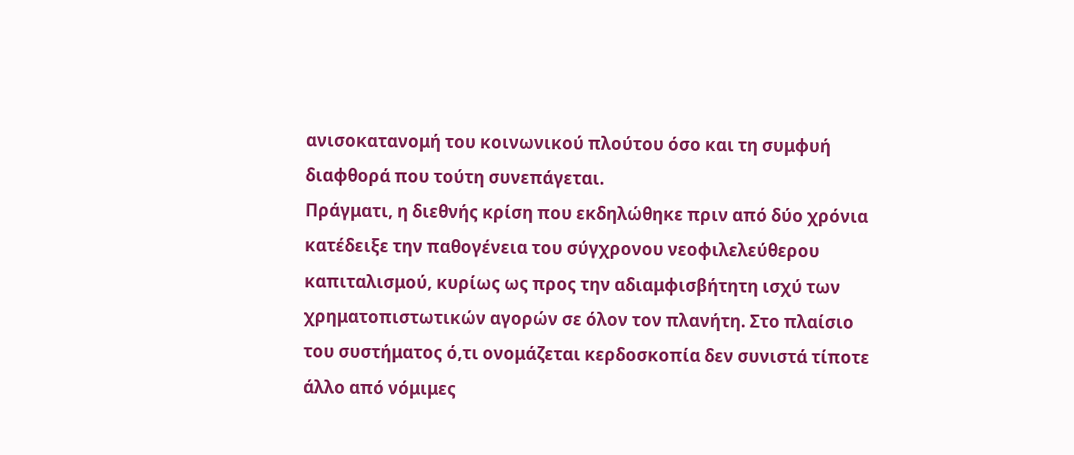ανισοκατανομή του κοινωνικού πλούτου όσο και τη συμφυή διαφθορά που τούτη συνεπάγεται.
Πράγματι, η διεθνής κρίση που εκδηλώθηκε πριν από δύο χρόνια κατέδειξε την παθογένεια του σύγχρονου νεοφιλελεύθερου καπιταλισμού, κυρίως ως προς την αδιαμφισβήτητη ισχύ των χρηματοπιστωτικών αγορών σε όλον τον πλανήτη. Στο πλαίσιο του συστήματος ό,τι ονομάζεται κερδοσκοπία δεν συνιστά τίποτε άλλο από νόμιμες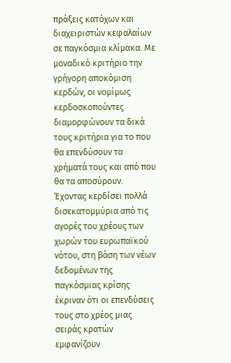πράξεις κατόχων και διαχειριστών κεφαλαίων σε παγκόσμια κλίμακα. Με μοναδικό κριτήριο την γρήγορη αποκόμιση κερδών, οι νομίμως κερδοσκοπούντες διαμορφώνουν τα δικά τους κριτήρια για το που θα επενδύσουν τα χρήματά τους και από που θα τα αποσύρουν. Έχοντας κερδίσει πολλά δισεκατομμύρια από τις αγορές του χρέους των χωρών του ευρωπαϊκού νότου, στη βάση των νέων δεδομένων της παγκόσμιας κρίσης έκριναν ότι οι επενδύσεις τους στο χρέος μιας σειράς κρατών εμφανίζουν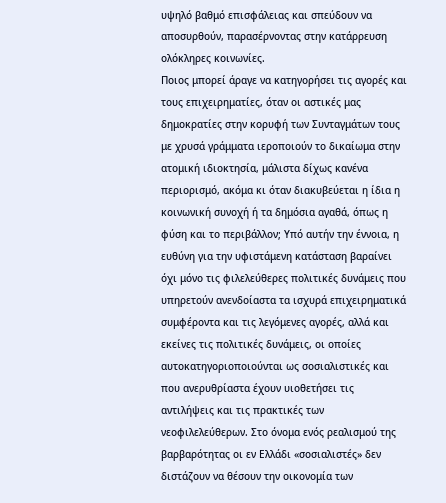υψηλό βαθμό επισφάλειας και σπεύδουν να αποσυρθούν, παρασέρνοντας στην κατάρρευση ολόκληρες κοινωνίες.
Ποιος μπορεί άραγε να κατηγορήσει τις αγορές και τους επιχειρηματίες, όταν οι αστικές μας δημοκρατίες στην κορυφή των Συνταγμάτων τους με χρυσά γράμματα ιεροποιούν το δικαίωμα στην ατομική ιδιοκτησία, μάλιστα δίχως κανένα περιορισμό, ακόμα κι όταν διακυβεύεται η ίδια η κοινωνική συνοχή ή τα δημόσια αγαθά, όπως η φύση και το περιβάλλον; Υπό αυτήν την έννοια, η ευθύνη για την υφιστάμενη κατάσταση βαραίνει όχι μόνο τις φιλελεύθερες πολιτικές δυνάμεις που υπηρετούν ανενδοίαστα τα ισχυρά επιχειρηματικά συμφέροντα και τις λεγόμενες αγορές, αλλά και εκείνες τις πολιτικές δυνάμεις, οι οποίες αυτοκατηγοριοποιούνται ως σοσιαλιστικές και που ανερυθρίαστα έχουν υιοθετήσει τις αντιλήψεις και τις πρακτικές των νεοφιλελεύθερων. Στο όνομα ενός ρεαλισμού της βαρβαρότητας οι εν Ελλάδι «σοσιαλιστές» δεν διστάζουν να θέσουν την οικονομία των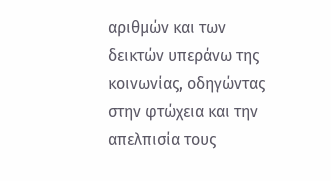αριθμών και των δεικτών υπεράνω της κοινωνίας, οδηγώντας στην φτώχεια και την απελπισία τους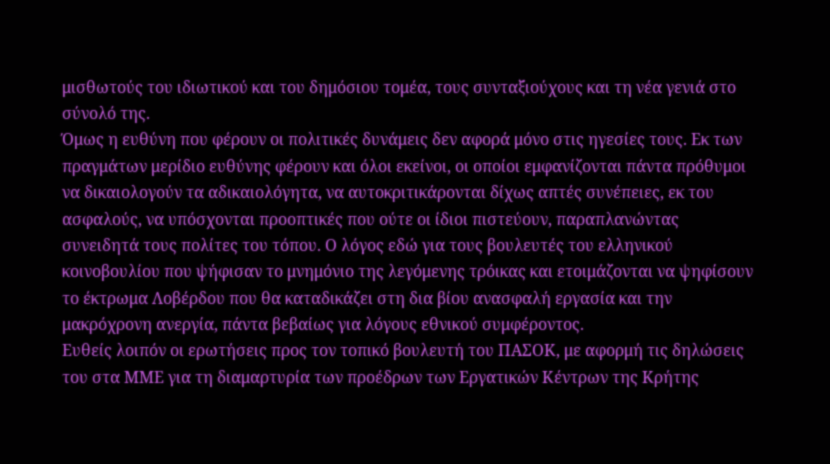μισθωτούς του ιδιωτικού και του δημόσιου τομέα, τους συνταξιούχους και τη νέα γενιά στο σύνολό της.
Όμως η ευθύνη που φέρουν οι πολιτικές δυνάμεις δεν αφορά μόνο στις ηγεσίες τους. Εκ των πραγμάτων μερίδιο ευθύνης φέρουν και όλοι εκείνοι, οι οποίοι εμφανίζονται πάντα πρόθυμοι να δικαιολογούν τα αδικαιολόγητα, να αυτοκριτικάρονται δίχως απτές συνέπειες, εκ του ασφαλούς, να υπόσχονται προοπτικές που ούτε οι ίδιοι πιστεύουν, παραπλανώντας συνειδητά τους πολίτες του τόπου. Ο λόγος εδώ για τους βουλευτές του ελληνικού κοινοβουλίου που ψήφισαν το μνημόνιο της λεγόμενης τρόικας και ετοιμάζονται να ψηφίσουν το έκτρωμα Λοβέρδου που θα καταδικάζει στη δια βίου ανασφαλή εργασία και την μακρόχρονη ανεργία, πάντα βεβαίως για λόγους εθνικού συμφέροντος.
Ευθείς λοιπόν οι ερωτήσεις προς τον τοπικό βουλευτή του ΠΑΣΟΚ, με αφορμή τις δηλώσεις του στα ΜΜΕ για τη διαμαρτυρία των προέδρων των Εργατικών Κέντρων της Κρήτης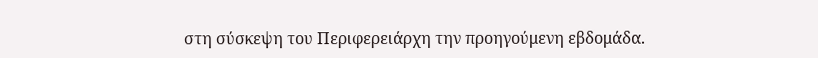στη σύσκεψη του Περιφερειάρχη την προηγούμενη εβδομάδα.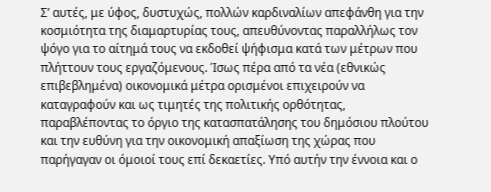Σ’ αυτές, με ύφος, δυστυχώς, πολλών καρδιναλίων απεφάνθη για την κοσμιότητα της διαμαρτυρίας τους, απευθύνοντας παραλλήλως τον ψόγο για το αίτημά τους να εκδοθεί ψήφισμα κατά των μέτρων που πλήττουν τους εργαζόμενους. Ίσως πέρα από τα νέα (εθνικώς επιβεβλημένα) οικονομικά μέτρα ορισμένοι επιχειρούν να καταγραφούν και ως τιμητές της πολιτικής ορθότητας, παραβλέποντας το όργιο της κατασπατάλησης του δημόσιου πλούτου και την ευθύνη για την οικονομική απαξίωση της χώρας που παρήγαγαν οι όμοιοί τους επί δεκαετίες. Υπό αυτήν την έννοια και ο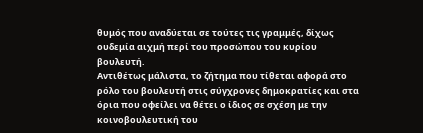θυμός που αναδύεται σε τούτες τις γραμμές, δίχως ουδεμία αιχμή περί του προσώπου του κυρίου βουλευτή.
Αντιθέτως μάλιστα, το ζήτημα που τίθεται αφορά στο ρόλο του βουλευτή στις σύγχρονες δημοκρατίες και στα όρια που οφείλει να θέτει ο ίδιος σε σχέση με την κοινοβουλευτική του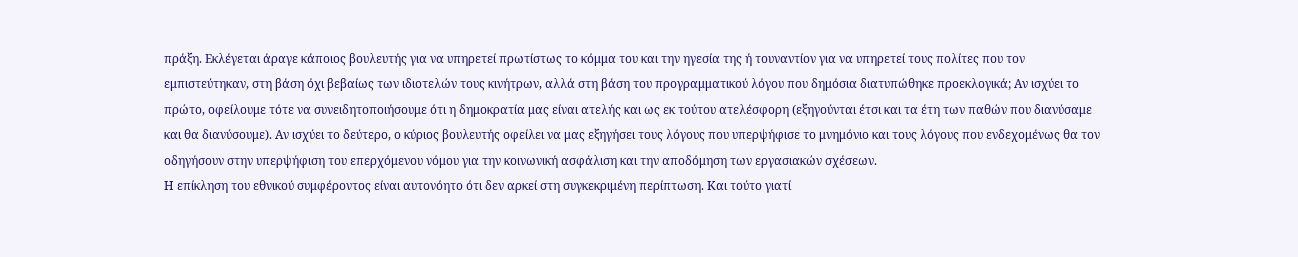πράξη. Εκλέγεται άραγε κάποιος βουλευτής για να υπηρετεί πρωτίστως το κόμμα του και την ηγεσία της ή τουναντίον για να υπηρετεί τους πολίτες που τον εμπιστεύτηκαν, στη βάση όχι βεβαίως των ιδιοτελών τους κινήτρων, αλλά στη βάση του προγραμματικού λόγου που δημόσια διατυπώθηκε προεκλογικά; Αν ισχύει το πρώτο, οφείλουμε τότε να συνειδητοποιήσουμε ότι η δημοκρατία μας είναι ατελής και ως εκ τούτου ατελέσφορη (εξηγούνται έτσι και τα έτη των παθών που διανύσαμε και θα διανύσουμε). Αν ισχύει το δεύτερο, ο κύριος βουλευτής οφείλει να μας εξηγήσει τους λόγους που υπερψήφισε το μνημόνιο και τους λόγους που ενδεχομένως θα τον οδηγήσουν στην υπερψήφιση του επερχόμενου νόμου για την κοινωνική ασφάλιση και την αποδόμηση των εργασιακών σχέσεων.
Η επίκληση του εθνικού συμφέροντος είναι αυτονόητο ότι δεν αρκεί στη συγκεκριμένη περίπτωση. Και τούτο γιατί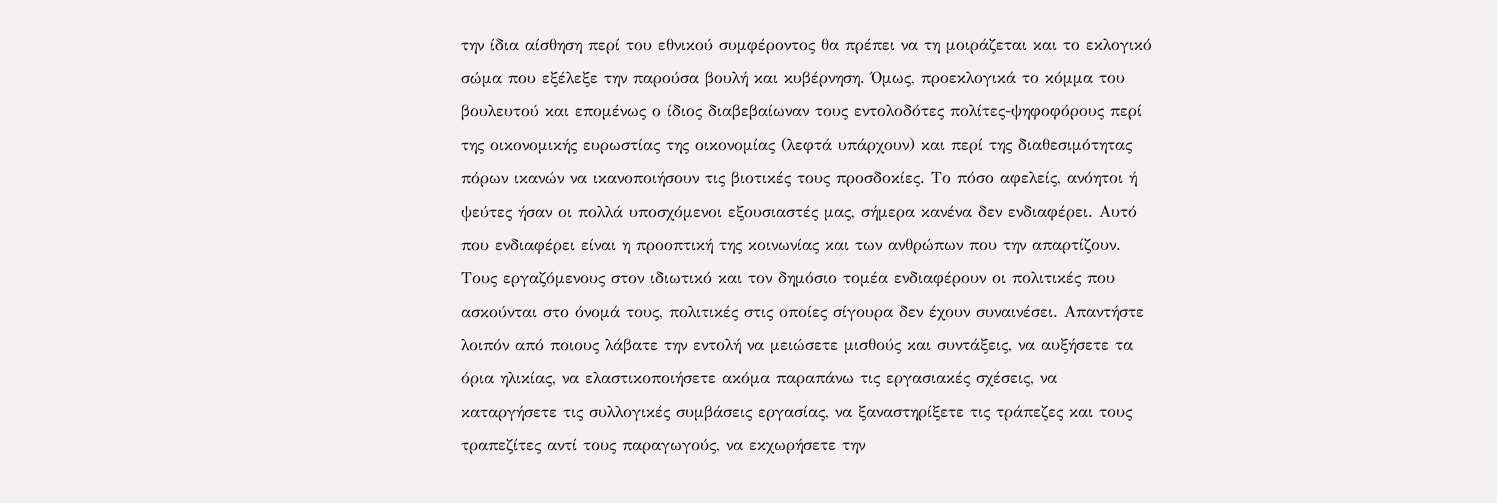την ίδια αίσθηση περί του εθνικού συμφέροντος θα πρέπει να τη μοιράζεται και το εκλογικό σώμα που εξέλεξε την παρούσα βουλή και κυβέρνηση. Όμως, προεκλογικά το κόμμα του βουλευτού και επομένως ο ίδιος διαβεβαίωναν τους εντολοδότες πολίτες-ψηφοφόρους περί της οικονομικής ευρωστίας της οικονομίας (λεφτά υπάρχουν) και περί της διαθεσιμότητας πόρων ικανών να ικανοποιήσουν τις βιοτικές τους προσδοκίες. Το πόσο αφελείς, ανόητοι ή ψεύτες ήσαν οι πολλά υποσχόμενοι εξουσιαστές μας, σήμερα κανένα δεν ενδιαφέρει. Αυτό που ενδιαφέρει είναι η προοπτική της κοινωνίας και των ανθρώπων που την απαρτίζουν.
Τους εργαζόμενους στον ιδιωτικό και τον δημόσιο τομέα ενδιαφέρουν οι πολιτικές που ασκούνται στο όνομά τους, πολιτικές στις οποίες σίγουρα δεν έχουν συναινέσει. Απαντήστε λοιπόν από ποιους λάβατε την εντολή να μειώσετε μισθούς και συντάξεις, να αυξήσετε τα όρια ηλικίας, να ελαστικοποιήσετε ακόμα παραπάνω τις εργασιακές σχέσεις, να καταργήσετε τις συλλογικές συμβάσεις εργασίας, να ξαναστηρίξετε τις τράπεζες και τους τραπεζίτες αντί τους παραγωγούς, να εκχωρήσετε την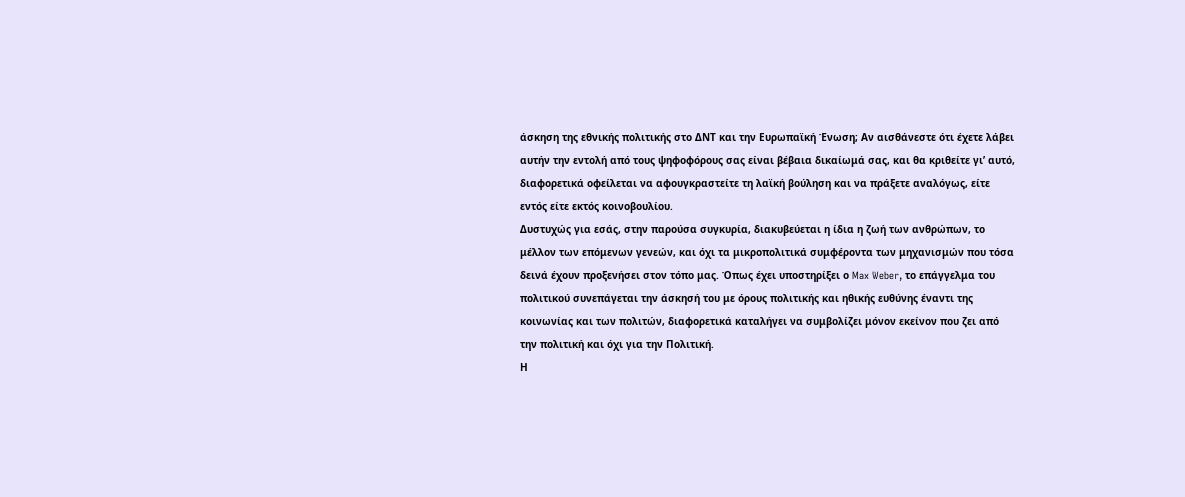άσκηση της εθνικής πολιτικής στο ΔΝΤ και την Ευρωπαϊκή Ένωση; Αν αισθάνεστε ότι έχετε λάβει αυτήν την εντολή από τους ψηφοφόρους σας είναι βέβαια δικαίωμά σας, και θα κριθείτε γι’ αυτό, διαφορετικά οφείλεται να αφουγκραστείτε τη λαϊκή βούληση και να πράξετε αναλόγως, είτε εντός είτε εκτός κοινοβουλίου.
Δυστυχώς για εσάς, στην παρούσα συγκυρία, διακυβεύεται η ίδια η ζωή των ανθρώπων, το μέλλον των επόμενων γενεών, και όχι τα μικροπολιτικά συμφέροντα των μηχανισμών που τόσα δεινά έχουν προξενήσει στον τόπο μας. Όπως έχει υποστηρίξει ο Max Weber, το επάγγελμα του πολιτικού συνεπάγεται την άσκησή του με όρους πολιτικής και ηθικής ευθύνης έναντι της κοινωνίας και των πολιτών, διαφορετικά καταλήγει να συμβολίζει μόνον εκείνον που ζει από την πολιτική και όχι για την Πολιτική.
Η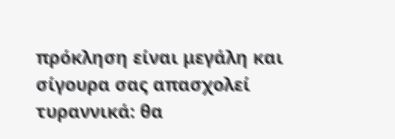πρόκληση είναι μεγάλη και σίγουρα σας απασχολεί τυραννικά: θα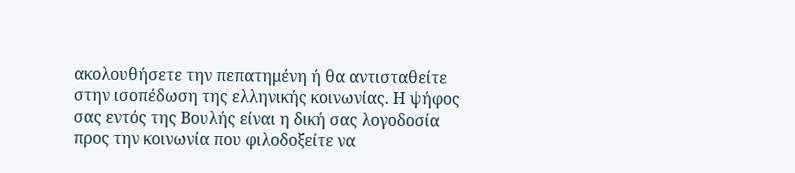ακολουθήσετε την πεπατημένη ή θα αντισταθείτε στην ισοπέδωση της ελληνικής κοινωνίας. Η ψήφος σας εντός της Βουλής είναι η δική σας λογοδοσία προς την κοινωνία που φιλοδοξείτε να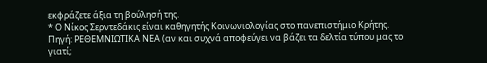εκφράζετε άξια τη βούλησή της.
* Ο Νίκος Σερντεδάκις είναι καθηγητής Κοινωνιολογίας στο πανεπιστήμιο Κρήτης.
Πηγή: ΡΕΘΕΜΝΙΩΤΙΚΑ ΝΕΑ (αν και συχνά αποφεύγει να βάζει τα δελτία τύπου μας το γιατί;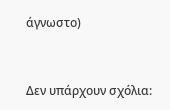άγνωστο)



Δεν υπάρχουν σχόλια: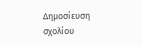Δημοσίευση σχολίου